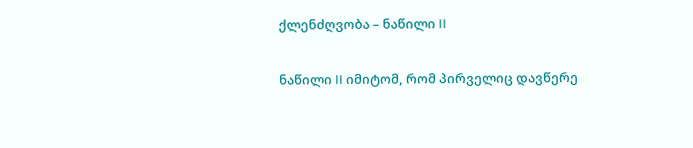ქლენძღვობა – ნაწილი II

ნაწილი II იმიტომ, რომ პირველიც დავწერე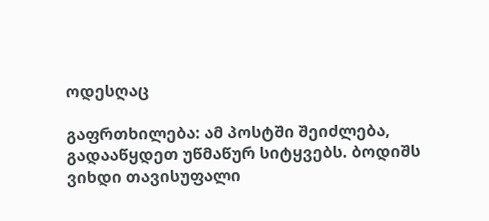ოდესღაც

გაფრთხილება: ამ პოსტში შეიძლება, გადააწყდეთ უწმაწურ სიტყვებს. ბოდიშს ვიხდი თავისუფალი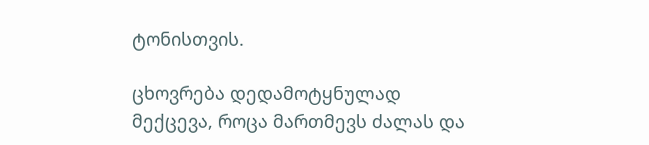ტონისთვის.

ცხოვრება დედამოტყნულად მექცევა, როცა მართმევს ძალას და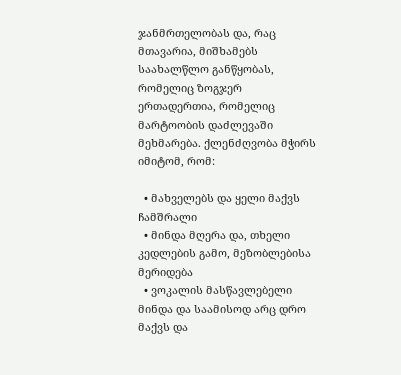ჯანმრთელობას და, რაც მთავარია, მიშხამებს საახალწლო განწყობას, რომელიც ზოგჯერ ერთადერთია, რომელიც მარტოობის დაძლევაში მეხმარება. ქლენძღვობა მჭირს იმიტომ, რომ:

  • მახველებს და ყელი მაქვს ჩამშრალი
  • მინდა მღერა და, თხელი კედლების გამო, მეზობლებისა მერიდება
  • ვოკალის მასწავლებელი მინდა და საამისოდ არც დრო მაქვს და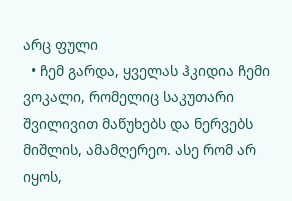არც ფული
  • ჩემ გარდა, ყველას ჰკიდია ჩემი ვოკალი, რომელიც საკუთარი შვილივით მაწუხებს და ნერვებს მიშლის, ამამღერეო. ასე რომ არ იყოს,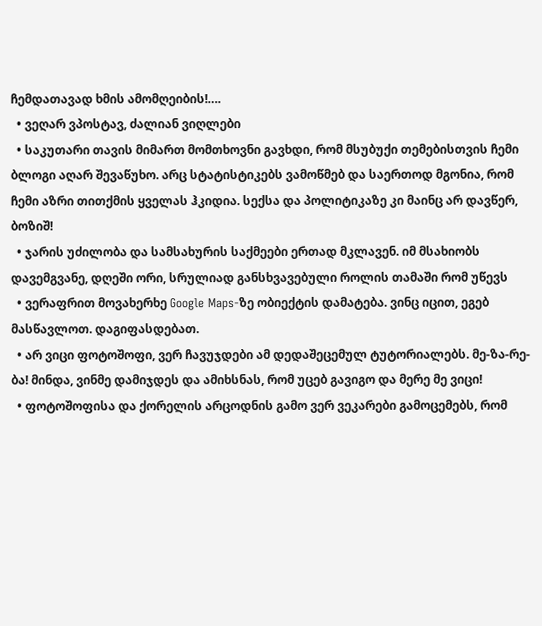ჩემდათავად ხმის ამომღეიბის!….
  • ვეღარ ვპოსტავ, ძალიან ვიღლები
  • საკუთარი თავის მიმართ მომთხოვნი გავხდი, რომ მსუბუქი თემებისთვის ჩემი ბლოგი აღარ შევაწუხო. არც სტატისტიკებს ვამოწმებ და საერთოდ მგონია, რომ ჩემი აზრი თითქმის ყველას ჰკიდია. სექსა და პოლიტიკაზე კი მაინც არ დავწერ, ბოზიშ!
  • ჯარის უძილობა და სამსახურის საქმეები ერთად მკლავენ. იმ მსახიობს დავემგვანე, დღეში ორი, სრულიად განსხვავებული როლის თამაში რომ უწევს
  • ვერაფრით მოვახერხე Google Maps-ზე ობიექტის დამატება. ვინც იცით, ეგებ მასწავლოთ. დაგიფასდებათ.
  • არ ვიცი ფოტოშოფი, ვერ ჩავუჯდები ამ დედაშეცემულ ტუტორიალებს. მე-ზა-რე-ბა! მინდა, ვინმე დამიჯდეს და ამიხსნას, რომ უცებ გავიგო და მერე მე ვიცი!
  • ფოტოშოფისა და ქორელის არცოდნის გამო ვერ ვეკარები გამოცემებს, რომ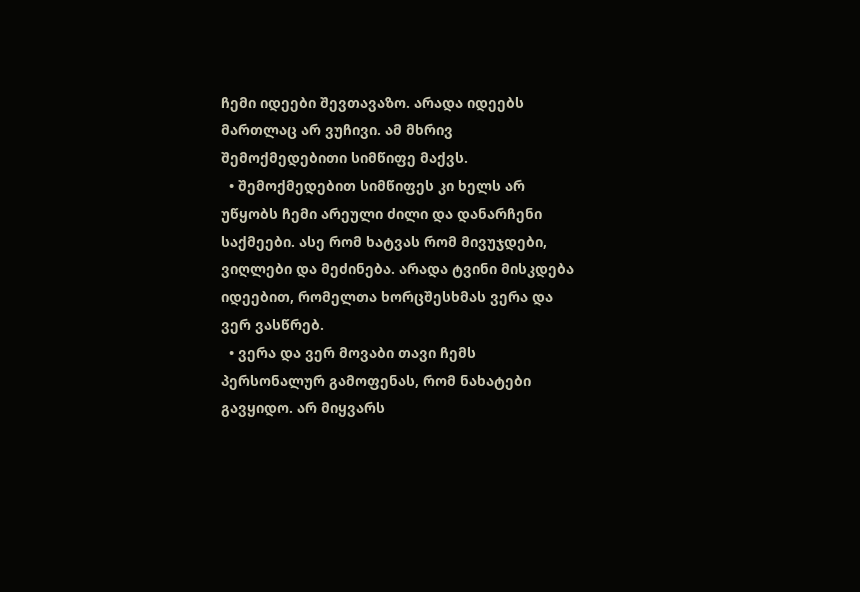ჩემი იდეები შევთავაზო. არადა იდეებს მართლაც არ ვუჩივი. ამ მხრივ შემოქმედებითი სიმწიფე მაქვს.
  • შემოქმედებით სიმწიფეს კი ხელს არ უწყობს ჩემი არეული ძილი და დანარჩენი საქმეები. ასე რომ ხატვას რომ მივუჯდები, ვიღლები და მეძინება. არადა ტვინი მისკდება იდეებით, რომელთა ხორცშესხმას ვერა და ვერ ვასწრებ.
  • ვერა და ვერ მოვაბი თავი ჩემს პერსონალურ გამოფენას, რომ ნახატები გავყიდო. არ მიყვარს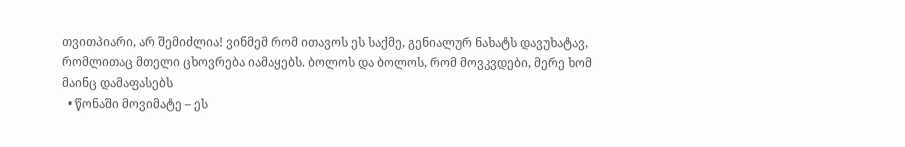თვითპიარი, არ შემიძლია! ვინმემ რომ ითავოს ეს საქმე, გენიალურ ნახატს დავუხატავ, რომლითაც მთელი ცხოვრება იამაყებს. ბოლოს და ბოლოს, რომ მოვკვდები, მერე ხომ მაინც დამაფასებს
  • წონაში მოვიმატე – ეს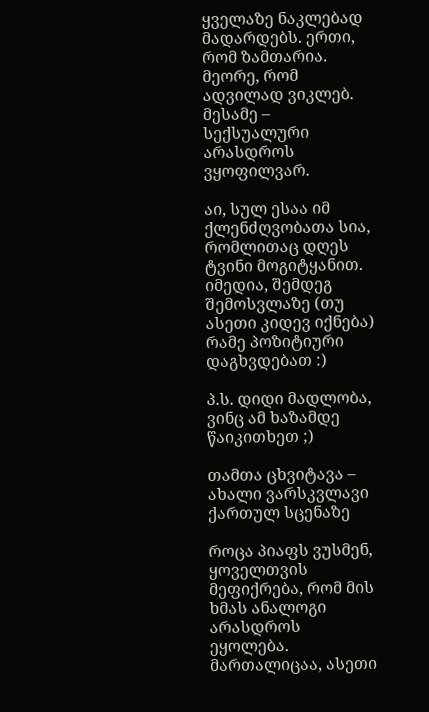ყველაზე ნაკლებად მადარდებს. ერთი, რომ ზამთარია. მეორე, რომ ადვილად ვიკლებ. მესამე – სექსუალური არასდროს ვყოფილვარ.

აი, სულ ესაა იმ ქლენძღვობათა სია, რომლითაც დღეს ტვინი მოგიტყანით. იმედია, შემდეგ შემოსვლაზე (თუ ასეთი კიდევ იქნება) რამე პოზიტიური დაგხვდებათ :)

პ.ს. დიდი მადლობა, ვინც ამ ხაზამდე წაიკითხეთ ;)

თამთა ცხვიტავა – ახალი ვარსკვლავი ქართულ სცენაზე

როცა პიაფს ვუსმენ, ყოველთვის მეფიქრება, რომ მის ხმას ანალოგი არასდროს ეყოლება. მართალიცაა, ასეთი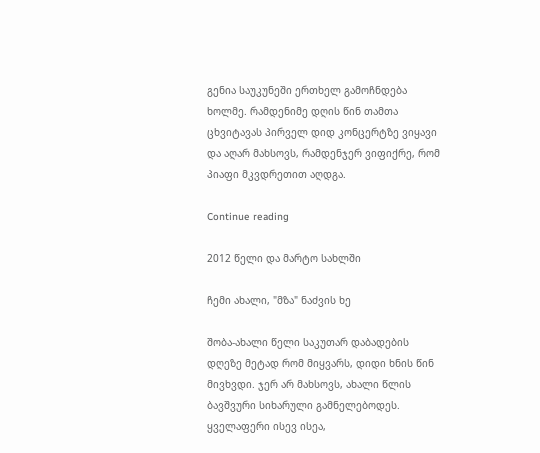გენია საუკუნეში ერთხელ გამოჩნდება ხოლმე. რამდენიმე დღის წინ თამთა ცხვიტავას პირველ დიდ კონცერტზე ვიყავი და აღარ მახსოვს, რამდენჯერ ვიფიქრე, რომ პიაფი მკვდრეთით აღდგა.

Continue reading

2012 წელი და მარტო სახლში

ჩემი ახალი, "მზა" ნაძვის ხე

შობა-ახალი წელი საკუთარ დაბადების დღეზე მეტად რომ მიყვარს, დიდი ხნის წინ მივხვდი. ჯერ არ მახსოვს, ახალი წლის ბავშვური სიხარული გამნელებოდეს. ყველაფერი ისევ ისეა,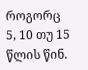როგორც 5, 10 თუ 15 წლის წინ.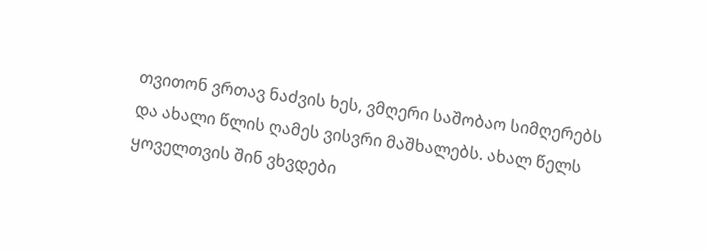თვითონ ვრთავ ნაძვის ხეს, ვმღერი საშობაო სიმღერებს და ახალი წლის ღამეს ვისვრი მაშხალებს. ახალ წელს ყოველთვის შინ ვხვდები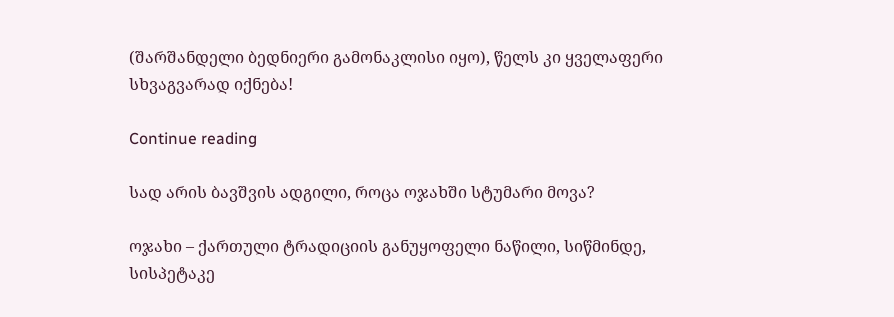(შარშანდელი ბედნიერი გამონაკლისი იყო), წელს კი ყველაფერი სხვაგვარად იქნება!

Continue reading

სად არის ბავშვის ადგილი, როცა ოჯახში სტუმარი მოვა?

ოჯახი – ქართული ტრადიციის განუყოფელი ნაწილი, სიწმინდე, სისპეტაკე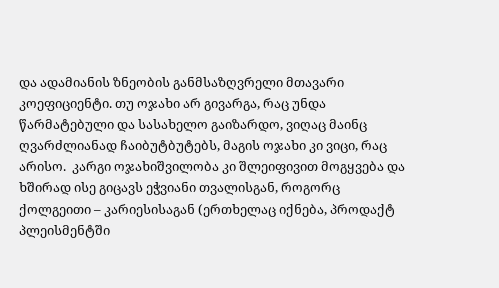და ადამიანის ზნეობის განმსაზღვრელი მთავარი კოეფიციენტი. თუ ოჯახი არ გივარგა, რაც უნდა წარმატებული და სასახელო გაიზარდო, ვიღაც მაინც ღვარძლიანად ჩაიბუტბუტებს, მაგის ოჯახი კი ვიცი, რაც არისო.  კარგი ოჯახიშვილობა კი შლეიფივით მოგყვება და ხშირად ისე გიცავს ეჭვიანი თვალისგან, როგორც ქოლგეითი – კარიესისაგან (ერთხელაც იქნება, პროდაქტ პლეისმენტში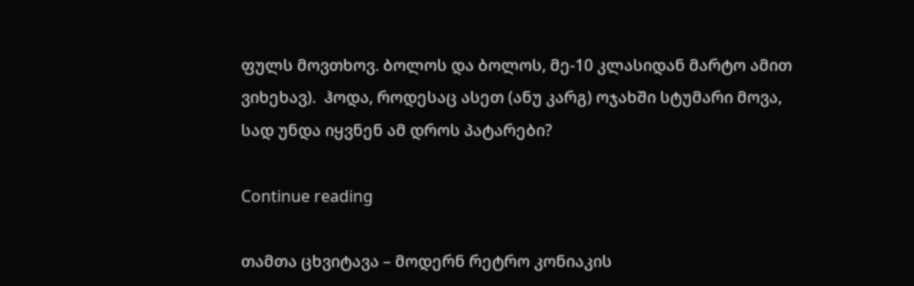ფულს მოვთხოვ. ბოლოს და ბოლოს, მე-10 კლასიდან მარტო ამით ვიხეხავ).  ჰოდა, როდესაც ასეთ (ანუ კარგ) ოჯახში სტუმარი მოვა, სად უნდა იყვნენ ამ დროს პატარები?

Continue reading

თამთა ცხვიტავა – მოდერნ რეტრო კონიაკის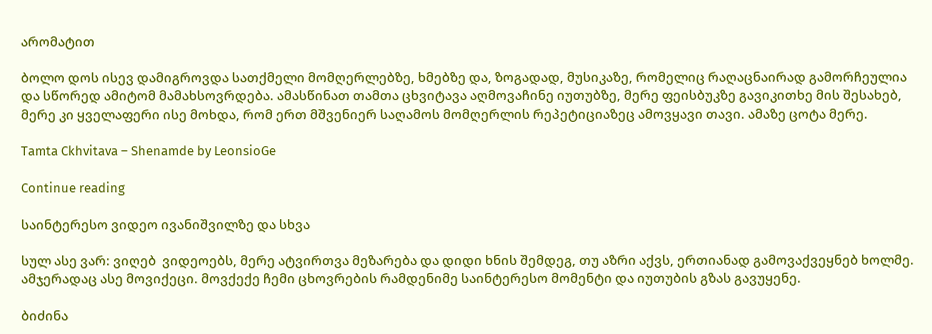არომატით

ბოლო დოს ისევ დამიგროვდა სათქმელი მომღერლებზე, ხმებზე და, ზოგადად, მუსიკაზე, რომელიც რაღაცნაირად გამორჩეულია და სწორედ ამიტომ მამახსოვრდება. ამასწინათ თამთა ცხვიტავა აღმოვაჩინე იუთუბზე, მერე ფეისბუკზე გავიკითხე მის შესახებ, მერე კი ყველაფერი ისე მოხდა, რომ ერთ მშვენიერ საღამოს მომღერლის რეპეტიციაზეც ამოვყავი თავი. ამაზე ცოტა მერე.

Tamta Ckhvitava – Shenamde by LeonsioGe

Continue reading

საინტერესო ვიდეო ივანიშვილზე და სხვა

სულ ასე ვარ: ვიღებ  ვიდეოებს, მერე ატვირთვა მეზარება და დიდი ხნის შემდეგ, თუ აზრი აქვს, ერთიანად გამოვაქვეყნებ ხოლმე. ამჯერადაც ასე მოვიქეცი. მოვქექე ჩემი ცხოვრების რამდენიმე საინტერესო მომენტი და იუთუბის გზას გავუყენე.

ბიძინა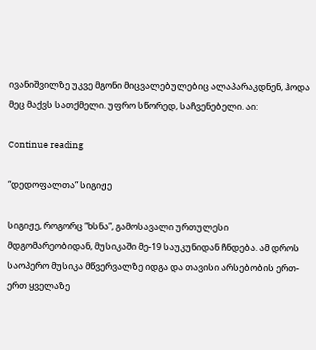ივანიშვილზე უკვე მგონი მიცვალებულებიც ალაპარაკდნენ, ჰოდა მეც მაქვს სათქმელი. უფრო სწორედ, საჩვენებელი. აი:

Continue reading

“დედოფალთა” სიგიჟე

სიგიჟე, როგორც “ხსნა”, გამოსავალი ურთულესი მდგომარეობიდან, მუსიკაში მე-19 საუკუნიდან ჩნდება. ამ დროს საოპერო მუსიკა მწვერვალზე იდგა და თავისი არსებობის ერთ-ერთ ყველაზე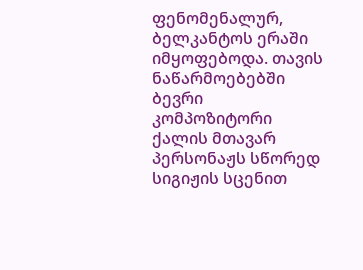ფენომენალურ, ბელკანტოს ერაში იმყოფებოდა. თავის ნაწარმოებებში ბევრი კომპოზიტორი ქალის მთავარ პერსონაჟს სწორედ სიგიჟის სცენით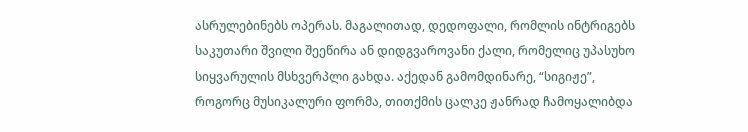ასრულებინებს ოპერას. მაგალითად, დედოფალი, რომლის ინტრიგებს საკუთარი შვილი შეეწირა ან დიდგვაროვანი ქალი, რომელიც უპასუხო სიყვარულის მსხვერპლი გახდა. აქედან გამომდინარე, “სიგიჟე”, როგორც მუსიკალური ფორმა, თითქმის ცალკე ჟანრად ჩამოყალიბდა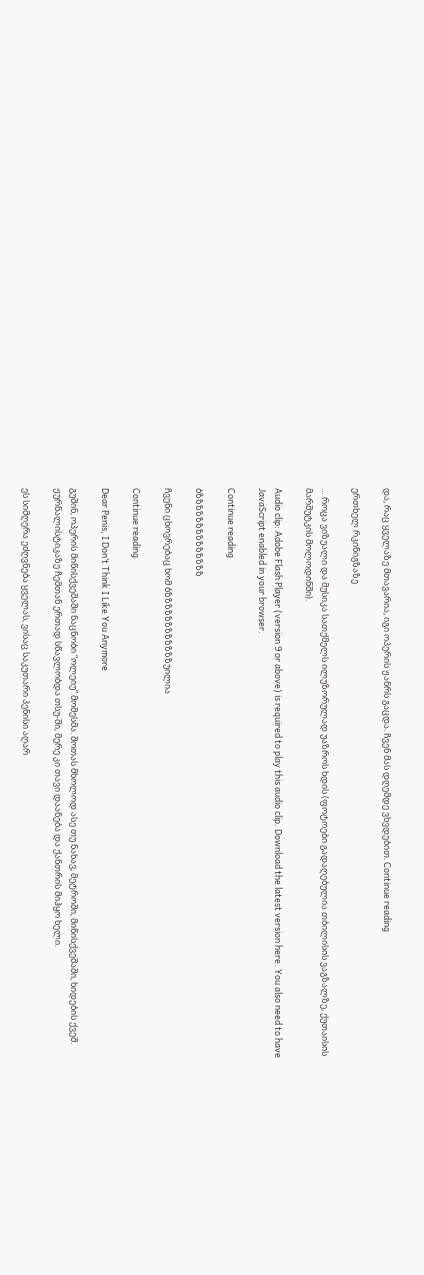და, რაც ყველაზე მთავარია, იგი ოპერის ჟანრს გაცდა. ჩვენ მას დღემდე ვხვდებით. Continue reading

ერთხელ რკინიგზაზე

… როცა ვიზუალი და მუსიკა სათქმელს ილუზორულად უაზროს ხდის (ფოტოები გადაღებულია თბილისის ვაგზალზე, ქუთაისის მარშუტკის მოლოდინში).

Audio clip: Adobe Flash Player (version 9 or above) is required to play this audio clip. Download the latest version here. You also need to have JavaScript enabled in your browser.

Continue reading

ბზზზზზზზზზზზზზზ

ჩვენი ცხოვრებაც ხომ ბზზზზზზზზზზზზუილია

Continue reading

Dear Penis, I Don’t Think I Like You Anymore

გუშინ, ოპერის მიწისქვეშაში ნაცნობი “ოლეიუ” მომესმა. შოთას მხოლოდ ასე თუ ნახავ, მეტროში, მიწისქვეშაში, ხიდების ქვეშ. ჟურნალისტიკაზე ჩემთან ერთად სწავლობდა თსუ-ში, მერე კი თავი დაანება და ქანთრის მიჰყო ხელი.

ეს სიმღერა ეძღვნება ყველას, ვისაც საკუთარი პენისი აღარ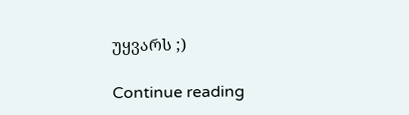უყვარს ;)

Continue reading